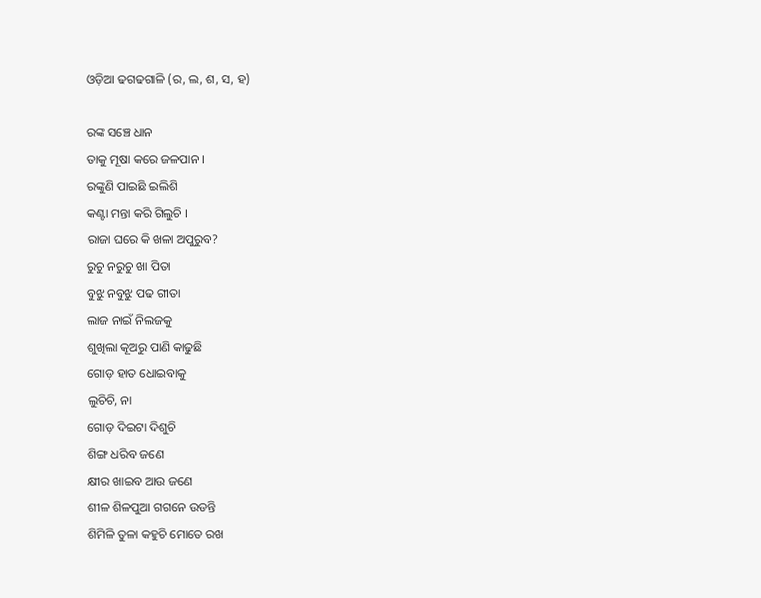ଓଡ଼ିଆ ଢଗଢଗାଳି (ର, ଲ, ଶ, ସ, ହ)

ରଙ୍କ ସଞ୍ଚେ ଧାନ
ତାକୁ ମୂଷା କରେ ଜଳପାନ ।
ରଙ୍କୁଣି ପାଇଛି ଇଲିଶି
କଣ୍ଟା ମନ୍ତା କରି ଗିଲୁଚି ।
ରାଜା ଘରେ କି ଖଳା ଅପୁରୁବ?
ରୁଚୁ ନରୁଚୁ ଖା ପିତା
ବୁଝୁ ନବୁଝୁ ପଢ ଗୀତା
ଲାଜ ନାଇଁ ନିଲଜକୁ
ଶୁଖିଲା କୂଅରୁ ପାଣି କାଢୁଛି
ଗୋଡ଼ ହାତ ଧୋଇବାକୁ
ଲୁଚିଚି, ନା
ଗୋଡ଼ ଦିଇଟା ଦିଶୁଚି
ଶିଙ୍ଗ ଧରିବ ଜଣେ
କ୍ଷୀର ଖାଇବ ଆଉ ଜଣେ
ଶୀଳ ଶିଳପୁଆ ଗଗନେ ଉଡନ୍ତି
ଶିମିଳି ତୁଳା କହୁଚି ମୋତେ ରଖ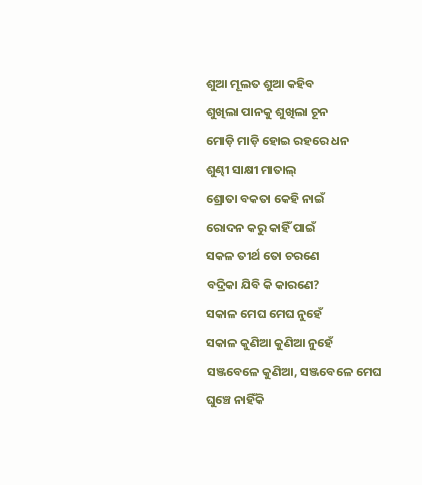ଶୁଆ ମୂଲତ ଶୁଆ କହିବ
ଶୁଖିଲା ପାନକୁ ଶୁଖିଲା ଚୂନ
ମୋଡ଼ି ମାଡ଼ି ହୋଇ ରହରେ ଧନ
ଶୁଣ୍ଢୀ ସାକ୍ଷୀ ମାତାଲ୍
ଶ୍ରୋତା ବକତା କେହି ନାଇଁ
ରୋଦନ କରୁ କାହିଁ ପାଇଁ
ସକଳ ତୀର୍ଥ ତୋ ଚରଣେ
ବଦ୍ରିକା ଯିବି କି କାରଣେ?
ସକାଳ ମେଘ ମେଘ ନୁହେଁ
ସକାଳ କୁଣିଆ କୁଣିଆ ନୁହେଁ
ସଞ୍ଜବେଳେ କୁଣିଆ, ସଞ୍ଜବେଳେ ମେଘ
ଘୁଞ୍ଚେ ନାହିଁକି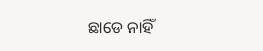ଛାଡେ ନାହିଁ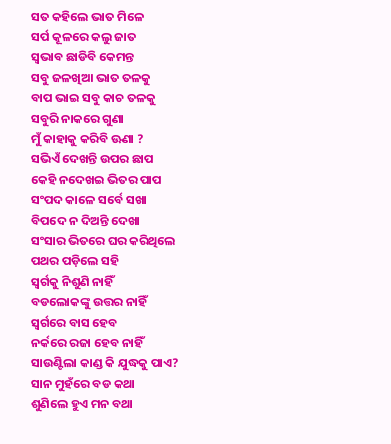ସତ କହିଲେ ଭାତ ମିଳେ
ସର୍ପ କୂଳରେ କଲୁ ଜାତ
ସ୍ଵଭାବ ଛାଡିବି କେମନ୍ତ
ସବୁ ଜଳଖିଆ ଭାତ ତଳକୁ
ବାପ ଭାଇ ସବୁ କାଚ ତଳକୁ
ସବୁରି ନାକରେ ଗୁଣା
ମୁଁ କାହାକୁ କରିବି ଊଣା ?
ସଭିଏଁ ଦେଖନ୍ତି ଉପର ଛାପ
କେହି ନଦେଖଇ ଭିତର ପାପ
ସଂପଦ କାଳେ ସର୍ବେ ସଖା
ବିପଦେ ନ ଦିଅନ୍ତି ଦେଖା
ସଂସାର ଭିତରେ ଘର କରିଥିଲେ
ପଥର ପଡ଼ିଲେ ସହି
ସ୍ଵର୍ଗକୁ ନିଶୁଣି ନାହିଁ
ବଡଲୋକଙ୍କୁ ଉତ୍ତର ନାହିଁ
ସ୍ଵର୍ଗରେ ବାସ ହେବ
ନର୍କରେ ରଜା ହେବ ନାହିଁ
ସାଉଣ୍ଟିଲା କାଣ୍ଡ କି ଯୁଦ୍ଧକୁ ପାଏ?
ସାନ ମୁହଁରେ ବଡ କଥା
ଶୁଣିଲେ ହୁଏ ମନ ବଥା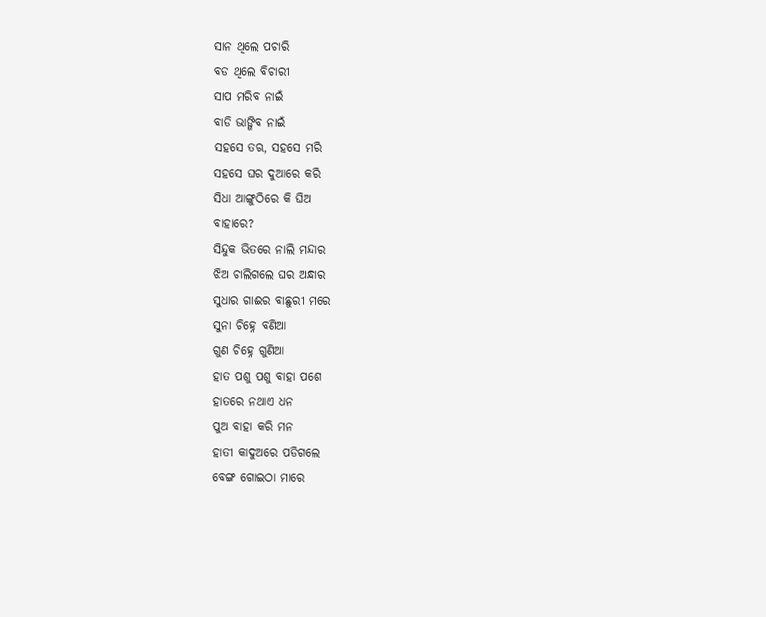ସାନ ଥିଲେ ପଚାରି
ବଡ ଥିଲେ ବିଚାରୀ
ସାପ ମରିବ ନାଇଁ
ବାଡି ଭାଙ୍ଗିବ ନାଇଁ
ସହସେ ତଋ, ସହସେ ମରି
ସହସେ ଘର ଦୁଆରେ କରି
ସିଧା ଆଙ୍ଗୁଠିରେ କି ଘିଅ
ବାହାରେ?
ସିନ୍ଦୁକ ଭିତରେ ନାଲି ମନ୍ଦାର
ଝିଅ ଚାଲିଗଲେ ଘର ଅନ୍ଧାର
ସୁଧାର ଗାଈର ବାଛୁରୀ ମରେ
ସୁନା ଚିହ୍ନେ ବଣିଆ
ଗୁଣ ଚିହ୍ନେ ଗୁଣିଆ
ହାତ ପଶୁ ପଶୁ ବାହା ପଶେ
ହାତରେ ନଥାଏ ଧନ
ପୁଅ ବାହା କରି ମନ
ହାତୀ କାଦୁଅରେ ପଡିଗଲେ
ବେଙ୍ଗ ଗୋଇଠା ମାରେ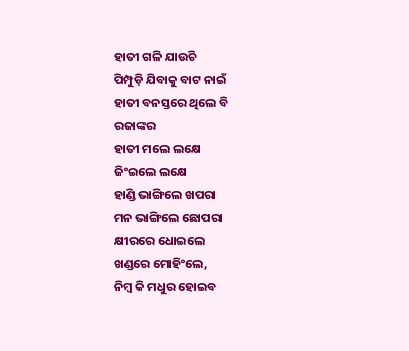ହାତୀ ଗଳି ଯାଉଚି
ପିମ୍ପୁଡ଼ି ଯିବାକୁ ବାଟ ନାଇଁ
ହାତୀ ବନସ୍ତରେ ଥିଲେ ବି
ରଜାଙ୍କର
ହାତୀ ମଲେ ଲକ୍ଷେ
ଜିଂଇଲେ ଲକ୍ଷେ
ହାଣ୍ଡି ଭାଙ୍ଗିଲେ ଖପରା
ମନ ଭାଙ୍ଗିଲେ ଛୋପରା
କ୍ଷୀରରେ ଧୋଇଲେ
ଖଣ୍ଡରେ ମୋହିଂଲେ,
ନିମ୍ବ କି ମଧୁର ହୋଇବ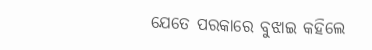ଯେତେ ପରକାରେ ବୁଝାଇ କହିଲେ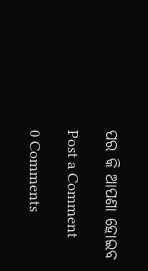ପର କି ଆପଣା ହୋଇବ

Post a Comment

0 Comments